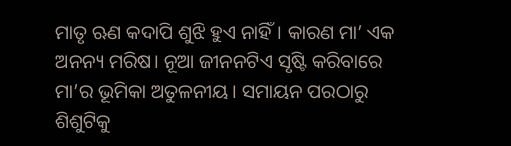ମାତୃ ଋଣ କଦାପି ଶୁଝି ହୁଏ ନାହିଁ। କାରଣ ମା’ ଏକ ଅନନ୍ୟ ମରିଷ। ନୂଆ ଜୀନନଟିଏ ସୃଷ୍ଟି କରିବାରେ ମା’ର ଭୂମିକା ଅତୁଳନୀୟ। ସମାୟନ ପରଠାରୁ ଶିଶୁଟିକୁ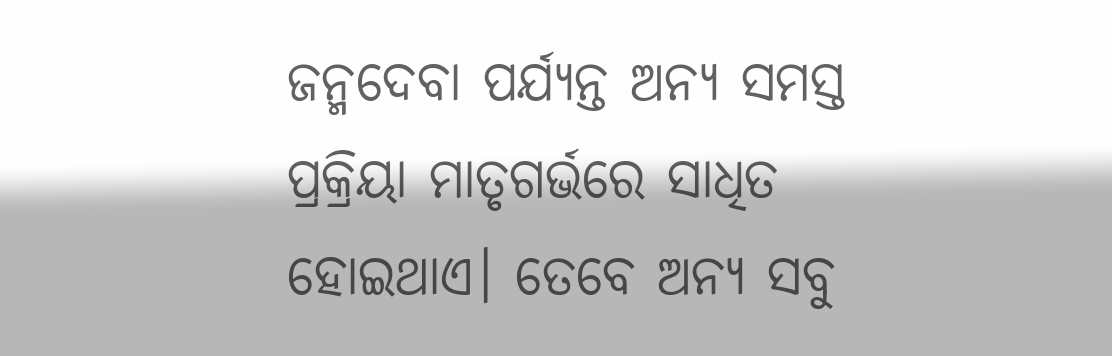ଜନ୍ମଦେବା ପର୍ଯ୍ୟନ୍ତ ଅନ୍ୟ ସମସ୍ତ ପ୍ରକ୍ରିୟା ମାତୃଗର୍ଭରେ ସାଧିତ ହୋଇଥାଏ। ତେବେ ଅନ୍ୟ ସବୁ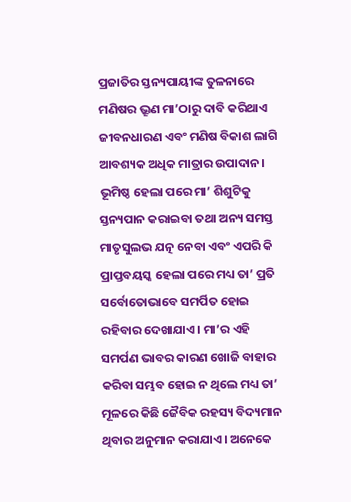ପ୍ରଜାତିର ସ୍ତନ୍ୟପାୟୀଙ୍କ ତୁଳନାରେ ମଣିଷର ଭ୍ରୂଣ ମା’ଠାରୁ ଦାବି କରିଥାଏ ଜୀବନଧାରଣ ଏବଂ ମଣିଷ ବିକାଶ ଲାଗି ଆବଶ୍ୟକ ଅଧିକ ମାତ୍ରାର ଉପାଦାନ।
ଭୂମିଷ୍ଠ ହେଲା ପରେ ମା’ ଶିଶୁଟିକୁ ସ୍ତନ୍ୟପାନ କରାଇବା ତଥା ଅନ୍ୟ ସମସ୍ତ ମାତୃସୁଲଭ ଯତ୍ନ ନେବା ଏବଂ ଏପରି କି ପ୍ରାପ୍ତବୟସ୍କ ହେଲା ପରେ ମଧ୍ୟ ତା’ ପ୍ରତି ସର୍ବୋତୋଭାବେ ସମର୍ପିତ ହୋଇ ରହିବାର ଦେଖାଯାଏ। ମା’ର ଏହି ସମର୍ପଣ ଭାବର କାରଣ ଖୋଜି ବାହାର କରିବା ସମ୍ଭବ ହୋଇ ନ ଥିଲେ ମଧ୍ୟ ତା’ ମୂଳରେ କିଛି ଜୈବିକ ରହସ୍ୟ ବିଦ୍ୟମାନ ଥିବାର ଅନୁମାନ କରାଯାଏ। ଅନେକେ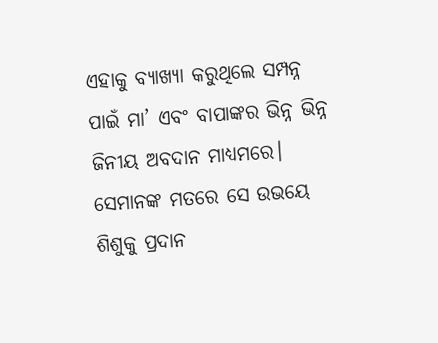ଏହାକୁ ବ୍ୟାଖ୍ୟା କରୁଥିଲେ ସମ୍ପନ୍ନ ପାଇଁ ମା’ ଏବଂ ବାପାଙ୍କର ଭିନ୍ନ ଭିନ୍ନ ଜିନୀୟ ଅବଦାନ ମାଧ୍ୟମରେ। ସେମାନଙ୍କ ମତରେ ସେ ଉଭୟେ ଶିଶୁକୁ ପ୍ରଦାନ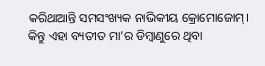କରିଥାଆନ୍ତି ସମସଂଖ୍ୟକ ନାଭିକୀୟ କ୍ରୋମୋଜୋମ୍। କିନ୍ତୁ ଏହା ବ୍ୟତୀତ ମା’ର ଡିମ୍ବାଣୁରେ ଥିବା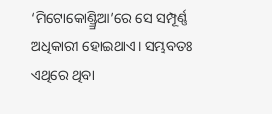‘ମିଟୋକୋଣ୍ଡ୍ର୍ରିଆ’ରେ ସେ ସମ୍ପୂର୍ଣ୍ଣ ଅଧିକାରୀ ହୋଇଥାଏ। ସମ୍ଭବତଃ ଏଥିରେ ଥିବା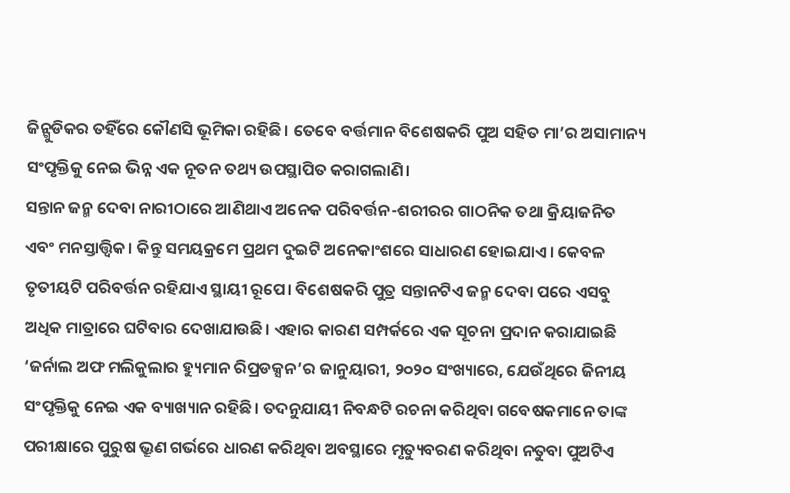ଜିନ୍ଗୁଡିକର ତହିଁରେ କୌଣସି ଭୂମିକା ରହିଛି। ତେବେ ବର୍ତ୍ତମାନ ବିଶେଷକରି ପୁଅ ସହିତ ମା’ର ଅସାମାନ୍ୟ ସଂପୃକ୍ତିକୁ ନେଇ ଭିନ୍ନ ଏକ ନୂତନ ତଥ୍ୟ ଉପସ୍ଥାପିତ କରାଗଲାଣି।
ସନ୍ତାନ ଜନ୍ମ ଦେବା ନାରୀଠାରେ ଆଣିଥାଏ ଅନେକ ପରିବର୍ତ୍ତନ-ଶରୀରର ଗାଠନିକ ତଥା କ୍ରିୟାଜନିତ ଏବଂ ମନସ୍ତାତ୍ତ୍ୱିକ। କିନ୍ତୁ ସମୟକ୍ରମେ ପ୍ରଥମ ଦୁଇଟି ଅନେକାଂଶରେ ସାଧାରଣ ହୋଇଯାଏ। କେବଳ ତୃତୀୟଟି ପରିବର୍ତ୍ତନ ରହିଯାଏ ସ୍ଥାୟୀ ରୂପେ। ବିଶେଷକରି ପୁତ୍ର ସନ୍ତାନଟିଏ ଜନ୍ମ ଦେବା ପରେ ଏସବୁ ଅଧିକ ମାତ୍ରାରେ ଘଟିବାର ଦେଖାଯାଉଛି। ଏହାର କାରଣ ସମ୍ପର୍କରେ ଏକ ସୂଚନା ପ୍ରଦାନ କରାଯାଇଛି ‘ଜର୍ନାଲ ଅଫ ମଲିକୁଲାର ହ୍ୟୁମାନ ରିପ୍ରଡକ୍ସନ’ର ଜାନୁୟାରୀ, ୨୦୨୦ ସଂଖ୍ୟାରେ, ଯେଉଁଥିରେ ଜିନୀୟ ସଂପୃକ୍ତିକୁ ନେଇ ଏକ ବ୍ୟାଖ୍ୟାନ ରହିଛି। ତଦନୁଯାୟୀ ନିବନ୍ଧଟି ରଚନା କରିଥିବା ଗବେଷକମାନେ ତାଙ୍କ ପରୀକ୍ଷାରେ ପୁରୁଷ ଭ୍ରୂଣ ଗର୍ଭରେ ଧାରଣ କରିଥିବା ଅବସ୍ଥାରେ ମୃତ୍ୟୁବରଣ କରିଥିବା ନତୁବା ପୁଅଟିଏ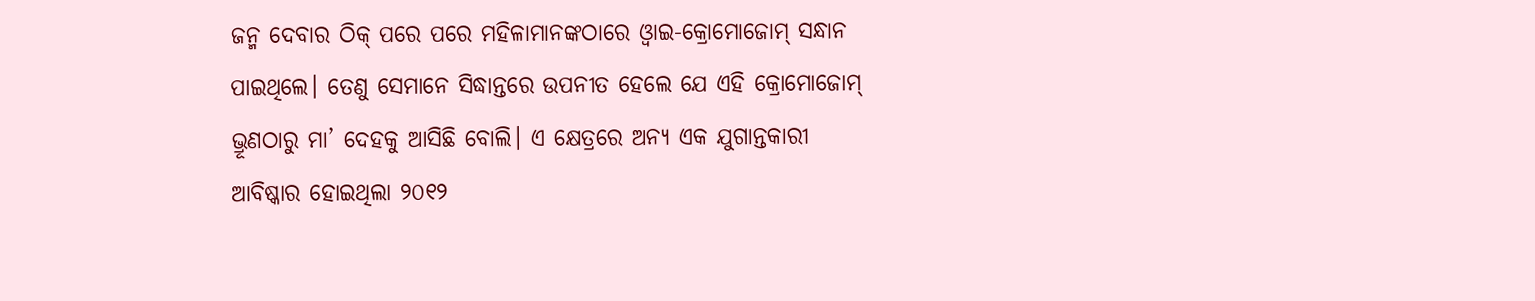ଜନ୍ମ ଦେବାର ଠିକ୍ ପରେ ପରେ ମହିଳାମାନଙ୍କଠାରେ ଓ୍ବାଇ-କ୍ରୋମୋଜୋମ୍ ସନ୍ଧାନ ପାଇଥିଲେ। ତେଣୁ ସେମାନେ ସିଦ୍ଧାନ୍ତରେ ଉପନୀତ ହେଲେ ଯେ ଏହି କ୍ରୋମୋଜୋମ୍ ଭ୍ରୂଣଠାରୁ ମା’ ଦେହକୁ ଆସିଛି ବୋଲି। ଏ କ୍ଷେତ୍ରରେ ଅନ୍ୟ ଏକ ଯୁଗାନ୍ତକାରୀ ଆବିଷ୍କାର ହୋଇଥିଲା ୨୦୧୨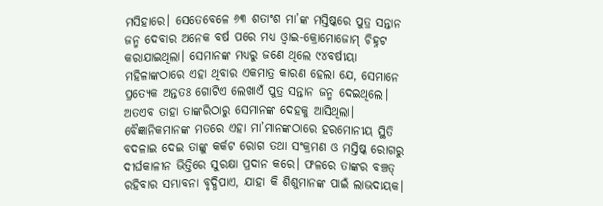ମସିହାରେ। ସେତେବେଳେ ୬୩ ଶତାଂଶ ମା’ଙ୍କ ମସ୍ତିଷ୍କରେ ପୁତ୍ର ସନ୍ତାନ ଜନ୍ମ ଦେବାର ଅନେକ ବର୍ଷ ପରେ ମଧ୍ୟ ଓ୍ବାଇ-କ୍ରୋମୋଜୋମ୍ ଚିହ୍ନଟ କରାଯାଇଥିଲା। ସେମାନଙ୍କ ମଧ୍ୟରୁ ଜଣେ ଥିଲେ ୯୪ବର୍ଷୀୟା ମହିଳାଙ୍କଠାରେ ଏହା ଥିବାର ଏକମାତ୍ର କାରଣ ହେଲା ଯେ, ସେମାନେ ପ୍ରତ୍ୟେକ ଅନ୍ତତଃ ଗୋଟିଏ ଲେଖାଏଁ ପୁତ୍ର ସନ୍ତାନ ଜନ୍ମ ଦେଇଥିଲେ। ଅତଏବ ତାହା ତାଙ୍କରିଠାରୁ ସେମାନଙ୍କ ଦେହକୁ ଆସିଥିଲା।
ବୈଜ୍ଞାନିକମାନଙ୍କ ମତରେ ଏହା ମା’ମାନଙ୍କଠାରେ ହରମୋନୀୟ ସ୍ଥିତି ବଦଳାଇ ଦେଇ ତାଙ୍କୁ କର୍କଟ ରୋଗ ତଥା ସଂକ୍ରମଣ ଓ ମସ୍ତିଷ୍କ ରୋଗରୁ ଦୀର୍ଘକାଳୀନ ଭିତ୍ତିରେ ସୁରକ୍ଷା ପ୍ରଦାନ କରେ। ଫଳରେ ତାଙ୍କର ବଞ୍ଚତ୍ ରହିବାର ସମ୍ଭାବନା ବୃଦ୍ଧିପାଏ, ଯାହା କି ଶିଶୁମାନଙ୍କ ପାଇଁ ଲାଭଦାୟକ।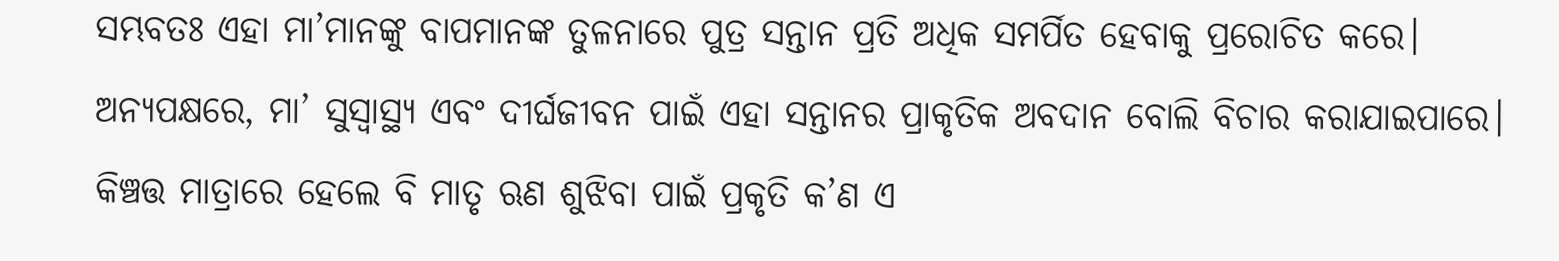ସମ୍ଭବତଃ ଏହା ମା’ମାନଙ୍କୁ ବାପମାନଙ୍କ ତୁଳନାରେ ପୁତ୍ର ସନ୍ତାନ ପ୍ରତି ଅଧିକ ସମର୍ପିତ ହେବାକୁ ପ୍ରରୋଚିତ କରେ। ଅନ୍ୟପକ୍ଷରେ, ମା’ ସୁସ୍ବାସ୍ଥ୍ୟ ଏବଂ ଦୀର୍ଘଜୀବନ ପାଇଁ ଏହା ସନ୍ତାନର ପ୍ରାକୃତିକ ଅବଦାନ ବୋଲି ବିଚାର କରାଯାଇପାରେ। କିଞ୍ଚତ୍ତ ମାତ୍ରାରେ ହେଲେ ବି ମାତୃ ଋଣ ଶୁଝିବା ପାଇଁ ପ୍ରକୃତି କ’ଣ ଏ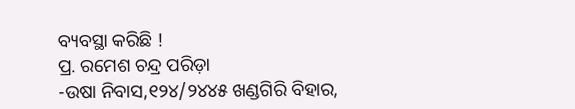ବ୍ୟବସ୍ଥା କରିଛି !
ପ୍ର. ରମେଶ ଚନ୍ଦ୍ର ପରିଡ଼ା
-ଉଷା ନିବାସ,୧୨୪/୨୪୪୫ ଖଣ୍ଡଗିରି ବିହାର,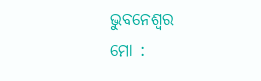ଭୁବନେଶ୍ୱର
ମୋ :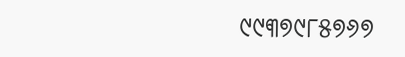୯୯୩୭୯୮୫୭୬୭